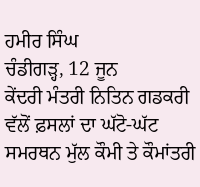ਹਮੀਰ ਸਿੰਘ
ਚੰਡੀਗੜ੍ਹ, 12 ਜੂਨ
ਕੇਂਦਰੀ ਮੰਤਰੀ ਨਿਤਿਨ ਗਡਕਰੀ ਵੱਲੋਂ ਫ਼ਸਲਾਂ ਦਾ ਘੱਟੋ-ਘੱਟ ਸਮਰਥਨ ਮੁੱਲ ਕੌਮੀ ਤੇ ਕੌਮਾਂਤਰੀ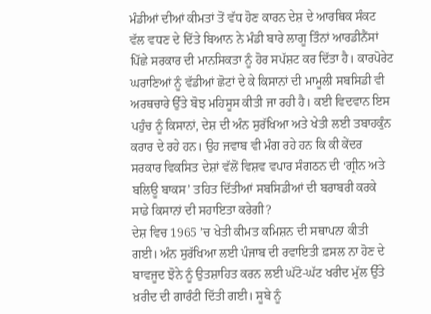ਮੰਡੀਆਂ ਦੀਆਂ ਕੀਮਤਾਂ ਤੋਂ ਵੱਧ ਹੋਣ ਕਾਰਨ ਦੇਸ਼ ਦੇ ਆਰਥਿਕ ਸੰਕਟ ਵੱਲ ਵਧਣ ਦੇ ਦਿੱਤੇ ਬਿਆਨ ਨੇ ਮੰਡੀ ਬਾਰੇ ਲਾਗੂ ਤਿੰਨਾਂ ਆਰਡੀਨੈਂਸਾਂ ਪਿੱਛੇ ਸਰਕਾਰ ਦੀ ਮਾਨਸਿਕਤਾ ਨੂੰ ਹੋਰ ਸਪੱਸ਼ਟ ਕਰ ਦਿੱਤਾ ਹੈ। ਕਾਰਪੋਰੇਟ ਘਰਾਣਿਆਂ ਨੂੰ ਵੱਡੀਆਂ ਛੋਟਾਂ ਦੇ ਕੇ ਕਿਸਾਨਾਂ ਦੀ ਮਾਮੂਲੀ ਸਬਸਿਡੀ ਵੀ ਅਰਥਚਾਰੇ ਉੱਤੇ ਬੋਝ ਮਹਿਸੂਸ ਕੀਤੀ ਜਾ ਰਹੀ ਹੈ। ਕਈ ਵਿਦਵਾਨ ਇਸ ਪਹੁੰਚ ਨੂੰ ਕਿਸਾਨਾਂ, ਦੇਸ਼ ਦੀ ਅੰਨ ਸੁਰੱਖਿਆ ਅਤੇ ਖੇਤੀ ਲਈ ਤਬਾਹਕੁੰਨ ਕਰਾਰ ਦੇ ਰਹੇ ਹਨ। ਉਹ ਜਵਾਬ ਵੀ ਮੰਗ ਰਹੇ ਹਨ ਕਿ ਕੀ ਕੇਂਦਰ ਸਰਕਾਰ ਵਿਕਸਿਤ ਦੇਸ਼ਾਂ ਵੱਲੋਂ ਵਿਸ਼ਵ ਵਪਾਰ ਸੰਗਠਨ ਦੀ ‘ਗ੍ਰੀਨ ਅਤੇ ਬਲਿਊ ਬਾਕਸ’ ਤਹਿਤ ਦਿੱਤੀਆਂ ਸਬਸਿਡੀਆਂ ਦੀ ਬਰਾਬਰੀ ਕਰਕੇ ਸਾਡੇ ਕਿਸਾਨਾਂ ਦੀ ਸਹਾਇਤਾ ਕਰੇਗੀ?
ਦੇਸ਼ ਵਿਚ 1965 ’ਚ ਖੇਤੀ ਕੀਮਤ ਕਮਿਸ਼ਨ ਦੀ ਸਥਾਪਨਾ ਕੀਤੀ ਗਈ। ਅੰਨ ਸੁਰੱਖਿਆ ਲਈ ਪੰਜਾਬ ਦੀ ਰਵਾਇਤੀ ਫ਼ਸਲ ਨਾ ਹੋਣ ਦੇ ਬਾਵਜੂਦ ਝੋਨੇ ਨੂੰ ਉਤਸ਼ਾਹਿਤ ਕਰਨ ਲਈ ਘੱਟੋ-ਘੱਟ ਖਰੀਦ ਮੁੱਲ ਉੱਤੇ ਖ਼ਰੀਦ ਦੀ ਗਾਰੰਟੀ ਦਿੱਤੀ ਗਈ। ਸੂਬੇ ਨੂੰ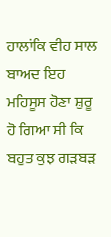ਹਾਲਾਂਕਿ ਵੀਹ ਸਾਲ ਬਾਅਦ ਇਹ ਮਹਿਸੂਸ ਹੋਣਾ ਸ਼ੁਰੂ ਹੋ ਗਿਆ ਸੀ ਕਿ ਬਹੁਤ ਕੁਝ ਗੜਬੜ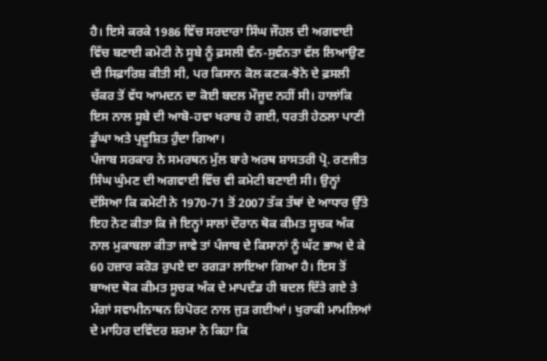ਹੈ। ਇਸੇ ਕਰਕੇ 1986 ਵਿੱਚ ਸਰਦਾਰਾ ਸਿੰਘ ਜੌਹਲ ਦੀ ਅਗਵਾਈ ਵਿੱਚ ਬਣਾਈ ਕਮੇਟੀ ਨੇ ਸੂਬੇ ਨੂੰ ਫ਼ਸਲੀ ਵੰਨ-ਸੁਵੰਨਤਾ ਵੱਲ ਲਿਆਉਣ ਦੀ ਸਿਫ਼ਾਰਿਸ਼ ਕੀਤੀ ਸੀ, ਪਰ ਕਿਸਾਨ ਕੋਲ ਕਣਕ-ਝੋਨੇ ਦੇ ਫ਼ਸਲੀ ਚੱਕਰ ਤੋਂ ਵੱਧ ਆਮਦਨ ਦਾ ਕੋਈ ਬਦਲ ਮੌਜੂਦ ਨਹੀਂ ਸੀ। ਹਾਲਾਂਕਿ ਇਸ ਨਾਲ ਸੂਬੇ ਦੀ ਆਬੋ-ਹਵਾ ਖਰਾਬ ਹੋ ਗਈ, ਧਰਤੀ ਹੇਠਲਾ ਪਾਣੀ ਡੂੰਘਾ ਅਤੇ ਪ੍ਰਦੂਸ਼ਿਤ ਹੁੰਦਾ ਗਿਆ।
ਪੰਜਾਬ ਸਰਕਾਰ ਨੇ ਸਮਰਥਨ ਮੁੱਲ ਬਾਰੇ ਅਰਥ ਸ਼ਾਸਤਰੀ ਪ੍ਰੋ. ਰਣਜੀਤ ਸਿੰਘ ਘੁੰਮਣ ਦੀ ਅਗਵਾਈ ਵਿੱਚ ਵੀ ਕਮੇਟੀ ਬਣਾਈ ਸੀ। ਉਨ੍ਹਾਂ ਦੱਸਿਆ ਕਿ ਕਮੇਟੀ ਨੇ 1970-71 ਤੋਂ 2007 ਤੱਕ ਤੱਥਾਂ ਦੇ ਆਧਾਰ ਉੱਤੇ ਇਹ ਨੋਟ ਕੀਤਾ ਕਿ ਜੇ ਇਨ੍ਹਾਂ ਸਾਲਾਂ ਦੌਰਾਨ ਥੋਕ ਕੀਮਤ ਸੂਚਕ ਅੰਕ ਨਾਲ ਮੁਕਾਬਲਾ ਕੀਤਾ ਜਾਵੇ ਤਾਂ ਪੰਜਾਬ ਦੇ ਕਿਸਾਨਾਂ ਨੂੰ ਘੱਟ ਭਾਅ ਦੇ ਕੇ 60 ਹਜ਼ਾਰ ਕਰੋੜ ਰੁਪਏ ਦਾ ਰਗੜਾ ਲਾਇਆ ਗਿਆ ਹੈ। ਇਸ ਤੋਂ ਬਾਅਦ ਥੋਕ ਕੀਮਤ ਸੂਚਕ ਅੰਕ ਦੇ ਮਾਪਦੰਡ ਹੀ ਬਦਲ ਦਿੱਤੇ ਗਏ ਤੇ ਮੰਗਾਂ ਸਵਾਮੀਨਾਥਨ ਰਿਪੋਰਟ ਨਾਲ ਜੁੜ ਗਈਆਂ। ਖੁਰਾਕੀ ਮਾਮਲਿਆਂ ਦੇ ਮਾਹਿਰ ਦਵਿੰਦਰ ਸ਼ਰਮਾ ਨੇ ਕਿਹਾ ਕਿ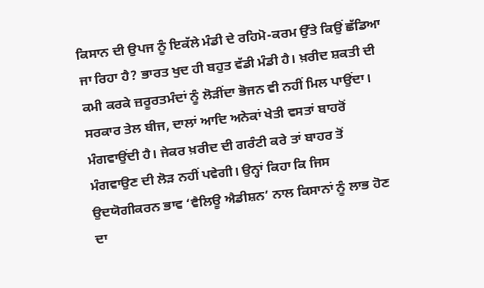ਕਿਸਾਨ ਦੀ ਉਪਜ ਨੂੰ ਇਕੱਲੇ ਮੰਡੀ ਦੇ ਰਹਿਮੋ-ਕਰਮ ਉੱਤੇ ਕਿਉਂ ਛੱਡਿਆ ਜਾ ਰਿਹਾ ਹੈ? ਭਾਰਤ ਖੁਦ ਹੀ ਬਹੁਤ ਵੱਡੀ ਮੰਡੀ ਹੈ। ਖ਼ਰੀਦ ਸ਼ਕਤੀ ਦੀ ਕਮੀ ਕਰਕੇ ਜ਼ਰੂਰਤਮੰਦਾਂ ਨੂੰ ਲੋੜੀਂਦਾ ਭੋਜਨ ਵੀ ਨਹੀਂ ਮਿਲ ਪਾਉਂਦਾ। ਸਰਕਾਰ ਤੇਲ ਬੀਜ, ਦਾਲਾਂ ਆਦਿ ਅਨੇਕਾਂ ਖੇਤੀ ਵਸਤਾਂ ਬਾਹਰੋਂ ਮੰਗਵਾਉਂਦੀ ਹੈ। ਜੇਕਰ ਖ਼ਰੀਦ ਦੀ ਗਰੰਟੀ ਕਰੇ ਤਾਂ ਬਾਹਰ ਤੋਂ ਮੰਗਵਾਉਣ ਦੀ ਲੋੜ ਨਹੀਂ ਪਵੇਗੀ। ਉਨ੍ਹਾਂ ਕਿਹਾ ਕਿ ਜਿਸ ਉਦਯੋਗੀਕਰਨ ਭਾਵ ‘ਵੈਲਿਊ ਐਡੀਸ਼ਨ’ ਨਾਲ ਕਿਸਾਨਾਂ ਨੂੰ ਲਾਭ ਹੋਣ ਦਾ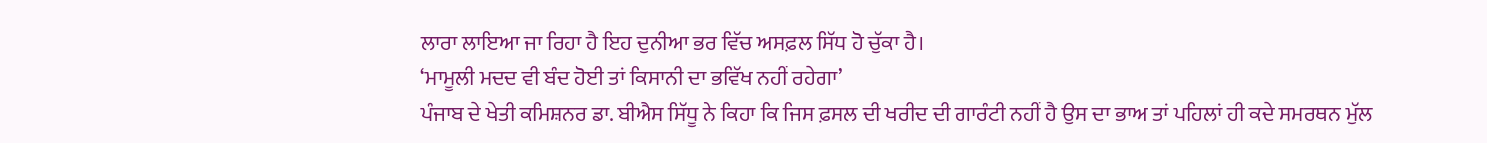ਲਾਰਾ ਲਾਇਆ ਜਾ ਰਿਹਾ ਹੈ ਇਹ ਦੁਨੀਆ ਭਰ ਵਿੱਚ ਅਸਫ਼ਲ ਸਿੱਧ ਹੋ ਚੁੱਕਾ ਹੈ।
‘ਮਾਮੂਲੀ ਮਦਦ ਵੀ ਬੰਦ ਹੋਈ ਤਾਂ ਕਿਸਾਨੀ ਦਾ ਭਵਿੱਖ ਨਹੀਂ ਰਹੇਗਾ’
ਪੰਜਾਬ ਦੇ ਖੇਤੀ ਕਮਿਸ਼ਨਰ ਡਾ. ਬੀਐਸ ਸਿੱਧੂ ਨੇ ਕਿਹਾ ਕਿ ਜਿਸ ਫ਼ਸਲ ਦੀ ਖਰੀਦ ਦੀ ਗਾਰੰਟੀ ਨਹੀਂ ਹੈ ਉਸ ਦਾ ਭਾਅ ਤਾਂ ਪਹਿਲਾਂ ਹੀ ਕਦੇ ਸਮਰਥਨ ਮੁੱਲ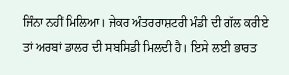ਜਿੰਨਾ ਨਹੀਂ ਮਿਲਿਆ। ਜੇਕਰ ਅੰਤਰਰਾਸ਼ਟਰੀ ਮੰਡੀ ਦੀ ਗੱਲ ਕਰੀਏ ਤਾਂ ਅਰਬਾਂ ਡਾਲਰ ਦੀ ਸਬਸਿਡੀ ਮਿਲਦੀ ਹੈ। ਇਸੇ ਲਈ ਭਾਰਤ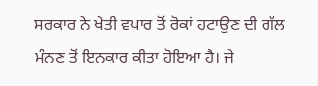ਸਰਕਾਰ ਨੇ ਖੇਤੀ ਵਪਾਰ ਤੋਂ ਰੋਕਾਂ ਹਟਾਉਣ ਦੀ ਗੱਲ ਮੰਨਣ ਤੋਂ ਇਨਕਾਰ ਕੀਤਾ ਹੋਇਆ ਹੈ। ਜੇ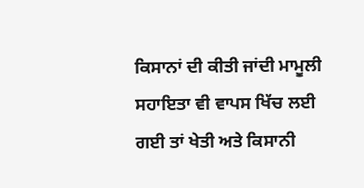ਕਿਸਾਨਾਂ ਦੀ ਕੀਤੀ ਜਾਂਦੀ ਮਾਮੂਲੀ ਸਹਾਇਤਾ ਵੀ ਵਾਪਸ ਖਿੱਚ ਲਈ ਗਈ ਤਾਂ ਖੇਤੀ ਅਤੇ ਕਿਸਾਨੀ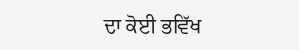ਦਾ ਕੋਈ ਭਵਿੱਖ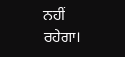ਨਹੀਂ ਰਹੇਗਾ।